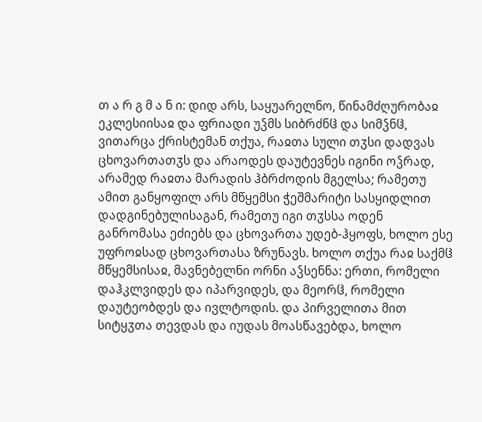თ ა რ გ მ ა ნ ი: დიდ არს, საყუარელნო, წინამძღურობაჲ ეკლესიისაჲ და ფრიადი უჴმს სიბრძნჱ და სიმჴნჱ, ვითარცა ქრისტემან თქუა, რაჲთა სული თჳსი დადვას ცხოვართათჳს და არაოდეს დაუტევნეს იგინი ოჴრად, არამედ რაჲთა მარადის ჰბრძოდის მგელსა; რამეთუ ამით განყოფილ არს მწყემსი ჭეშმარიტი სასყიდლით დადგინებულისაგან, რამეთუ იგი თჳსსა ოდენ განრომასა ეძიებს და ცხოვართა უდებ-ჰყოფს, ხოლო ესე უფროჲსად ცხოვართასა ზრუნავს. ხოლო თქუა რაჲ საქმჱ მწყემსისაჲ, მავნებელნი ორნი აჴსენნა: ერთი, რომელი დაჰკლვიდეს და იპარვიდეს, და მეორჱ, რომელი დაუტეობდეს და ივლტოდის. და პირველითა მით სიტყჳთა თევდას და იუდას მოასწავებდა, ხოლო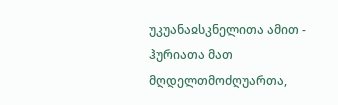უკუანაჲსკნელითა ამით - ჰურიათა მათ მღდელთმოძღუართა,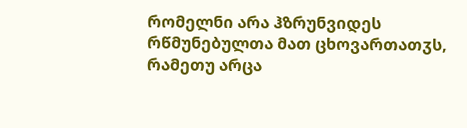რომელნი არა ჰზრუნვიდეს რწმუნებულთა მათ ცხოვართათჳს, რამეთუ არცა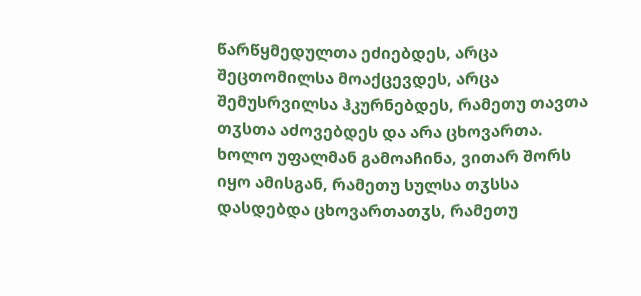წარწყმედულთა ეძიებდეს, არცა შეცთომილსა მოაქცევდეს, არცა შემუსრვილსა ჰკურნებდეს, რამეთუ თავთა თჳსთა აძოვებდეს და არა ცხოვართა.
ხოლო უფალმან გამოაჩინა, ვითარ შორს იყო ამისგან, რამეთუ სულსა თჳსსა დასდებდა ცხოვართათჳს, რამეთუ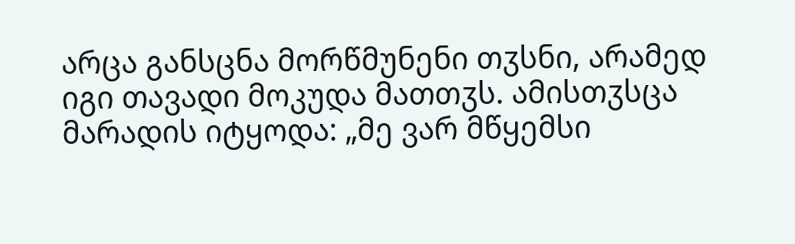არცა განსცნა მორწმუნენი თჳსნი, არამედ იგი თავადი მოკუდა მათთჳს. ამისთჳსცა მარადის იტყოდა: „მე ვარ მწყემსი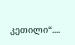კეთილი“....